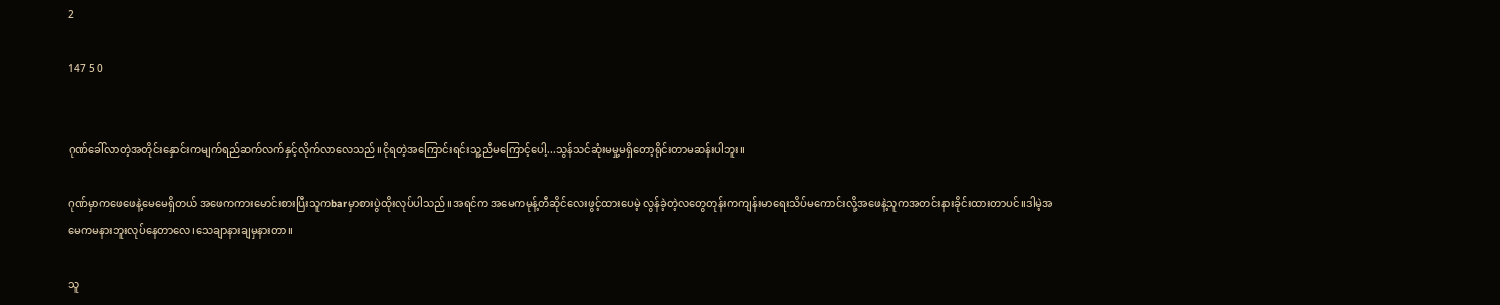2

147 5 0


ဂုဏ်ခေါ်လာတဲ့အတိုင်းနှောင်းကမျက်ရည်ဆက်လက်နှင့်လိုက်လာလေသည်။ငိုရတဲ့အကြောင်းရင်းသူ့ညီမကြောင့်ပေါ့...သွန်သင်ဆုံးမမှု့မရှိတော့ရိုင်းတာမဆန်းပါဘူး။

ဂုဏ်မှာကဖေဖေနဲ့မေမေရှိတယ် ‌အဖေကကားမောင်းစားပြီးသူကbarမှာစားပွဲထိုးလုပ်ပါသည်။အရင်က အမေကမုန့်တီဆိုင်လေးဖွင့်ထားပေမဲ့ လွန်ခဲ့တဲ့လတွေတုန်းကကျန်းမာရေးသိပ်မကောင်းလို့အဖေနဲ့သူကအတင်းနားခိုင်းထားတာပင်။ဒါမဲ့အမေကမနားဘူးလုပ်နေတာလေ၊သေချာနားချမှနားတာ။

သူ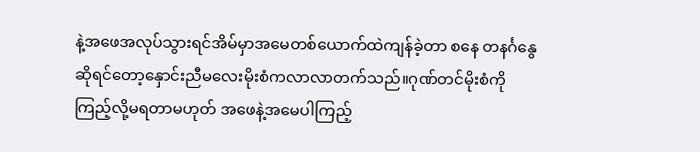နဲ့အဖေအလုပ်သွားရင်အိမ်မှာအမေတစ်ယောက်ထဲကျန်ခဲ့တာ စနေ တနင်္ဂနွေဆိုရင်တော့နှောင်းညီမလေးမိုးစံကလာလာတက်သည်။ဂုဏ်တင်မိုးစံကိုကြည့်လို့မရတာမဟုတ် အဖေနဲ့အမေပါကြည့်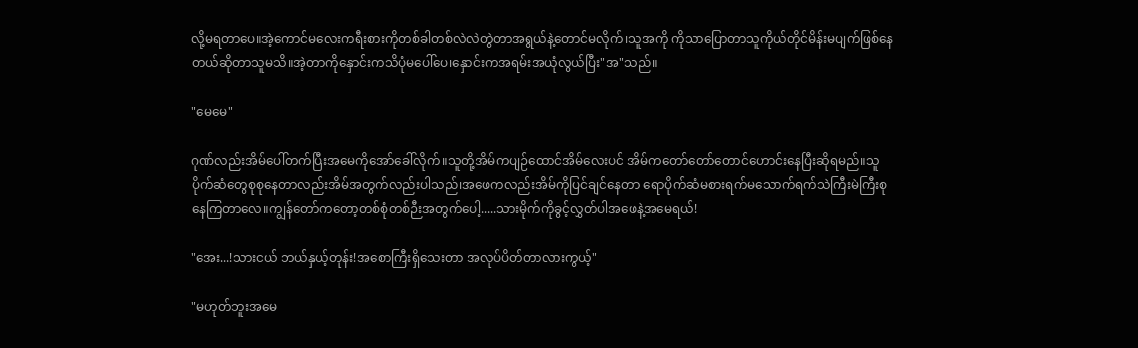လို့မရတာပေ။အဲ့ကောင်မလေးကရီးစားကိုတစ်ခါတစ်လဲလဲတွဲတာအရွယ်နဲ့တောင်မလိုက်၊သူအကို ကိုသာပြောတာသူကိုယ်တိုင်မိန်းမပျက်ဖြစ်နေတယ်ဆိုတာသူမသိ။အဲ့တာကိုနှောင်းကသိပုံမပေါ်ပေ၊နှောင်းကအရမ်းအယုံလွယ်ပြီး"အ"သည်။

"မေမေ"

ဂုဏ်လည်းအိမ်ပေါ်တက်ပြီးအမေကိုအော်ခေါ်လိုက်။သူတို့အိမ်ကပျဉ်ထောင်အိမ်လေးပင် အိမ်ကတော်တော်တောင်ဟောင်းနေပြီးဆိုရမည်။သူပိုက်ဆံတွေစုစုနေတာလည်းအိမ်အတွက်လည်းပါသည်၊အဖေကလည်းအိမ်ကိုပြင်ချင်နေတာ ရောပိုက်ဆံမစားရက်မသောက်ရက်သဲကြီးမဲကြီးစုနေကြတာလေ။ကျွန်တော်ကတော့တစ်စုံတစ်ဉီးအတွက်ပေါ့.....သားမိုက်ကိုခွင့်လွှတ်ပါအဖေနဲ့အမေရယ်!

"အေး...!သားငယ် ဘယ်နှယ့်တုန်း!အစောကြီးရှိသေးတာ အလုပ်ပိတ်တာလားကွယ့်"

"မဟုတ်ဘူးအမေ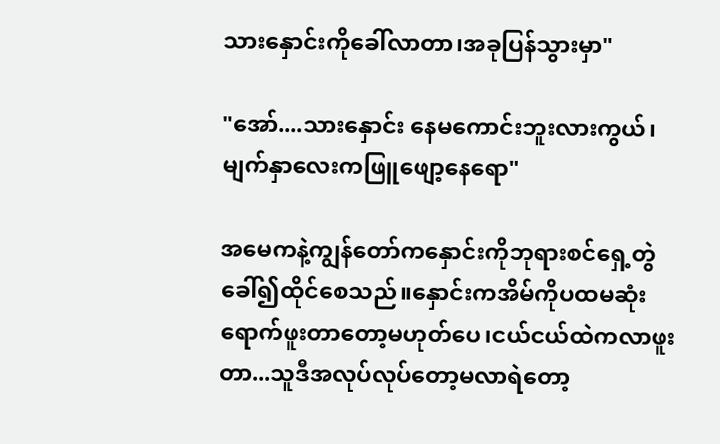သားနှောင်းကိုခေါ်လာတာ၊အခုပြန်သွားမှာ"

"အော်....သားနှောင်း‌ နေမကောင်းဘူးလားကွယ်၊မျက်နှာလေးကဖြူဖျော့နေရော"

အမေကနဲ့ကျွန်တော်ကနှောင်းကိုဘုရားစင်ရှေ့တွဲခေါ်၍ထိုင်စေသည်။နှောင်းကအိမ်ကိုပထမဆုံးရောက်ဖူးတာတော့မဟုတ်ပေ၊ငယ်ငယ်ထဲကလာဖူးတာ...သူဒီအလုပ်လုပ်တော့မလာရဲတော့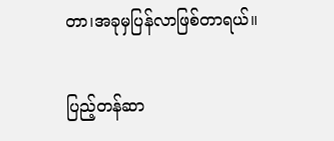တာ၊အခုမှပြန်လာဖြစ်တာရယ်။

ပြည့်တန်ဆာ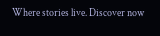Where stories live. Discover now